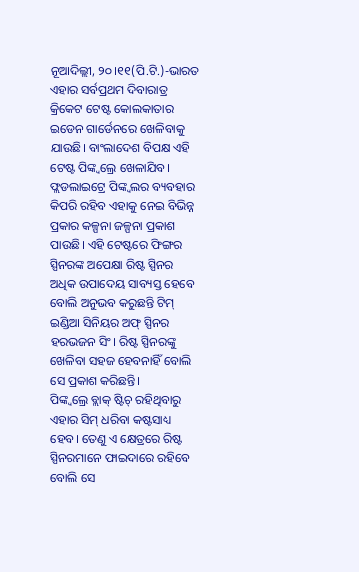ନୂଆଦିଲ୍ଲୀ, ୨୦।୧୧(ପି.ଟି.)-ଭାରତ ଏହାର ସର୍ବପ୍ରଥମ ଦିବାରାତ୍ର କ୍ରିକେଟ ଟେଷ୍ଟ କୋଲକାତାର ଇଡେନ ଗାର୍ଡେନରେ ଖେଳିବାକୁ ଯାଉଛି। ବାଂଲାଦେଶ ବିପକ୍ଷ ଏହି ଟେଷ୍ଟ ପିଙ୍କ୍ବଲ୍ରେ ଖେଳାଯିବ। ଫ୍ଲଡଲାଇଟ୍ରେ ପିଙ୍କ୍ବଲର ବ୍ୟବହାର କିପରି ରହିବ ଏହାକୁ ନେଇ ବିଭିନ୍ନ ପ୍ରକାର କଳ୍ପନା ଜଳ୍ପନା ପ୍ରକାଶ ପାଉଛି। ଏହି ଟେଷ୍ଟରେ ଫିଙ୍ଗର ସ୍ପିନରଙ୍କ ଅପେକ୍ଷା ରିଷ୍ଟ ସ୍ପିନର ଅଧିକ ଉପାଦେୟ ସାବ୍ୟସ୍ତ ହେବେ ବୋଲି ଅନୁଭବ କରୁଛନ୍ତି ଟିମ୍ ଇଣ୍ଡିଆ ସିନିୟର ଅଫ୍ ସ୍ପିନର ହରଭଜନ ସିଂ। ରିଷ୍ଟ ସ୍ପିନରଙ୍କୁ ଖେଳିବା ସହଜ ହେବନାହିଁ ବୋଲି ସେ ପ୍ରକାଶ କରିଛନ୍ତି।
ପିଙ୍କ୍ବଲ୍ରେ ବ୍ଲାକ୍ ଷ୍ଟିଚ୍ ରହିଥିବାରୁ ଏହାର ସିମ୍ ଧରିବା କଷ୍ଟସାଧ୍ୟ ହେବ। ତେଣୁ ଏ କ୍ଷେତ୍ରରେ ରିଷ୍ଟ ସ୍ପିନରମାନେ ଫାଇଦାରେ ରହିବେ ବୋଲି ସେ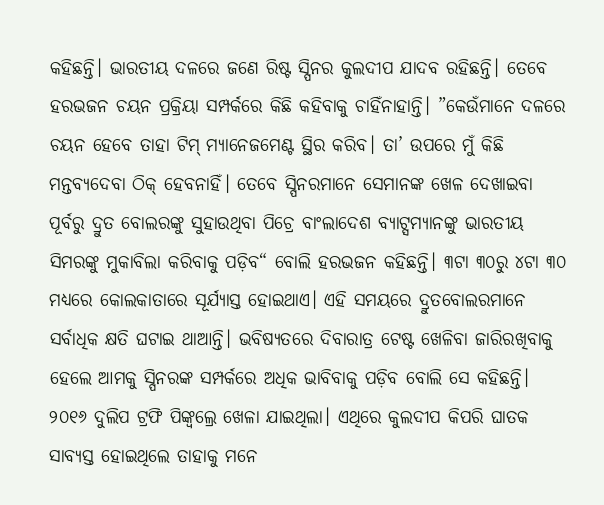କହିଛନ୍ତି। ଭାରତୀୟ ଦଳରେ ଜଣେ ରିଷ୍ଟ ସ୍ପିନର କୁଲଦୀପ ଯାଦବ ରହିଛନ୍ତି। ତେବେ ହରଭଜନ ଚୟନ ପ୍ରକ୍ରିୟା ସମ୍ପର୍କରେ କିଛି କହିବାକୁ ଚାହିଁନାହାନ୍ତି। ”କେଉଁମାନେ ଦଳରେ ଚୟନ ହେବେ ତାହା ଟିମ୍ ମ୍ୟାନେଜମେଣ୍ଟ ସ୍ଥିର କରିବ। ତା’ ଉପରେ ମୁଁ କିଛି ମନ୍ତବ୍ୟଦେବା ଠିକ୍ ହେବନାହିଁ। ତେବେ ସ୍ପିନରମାନେ ସେମାନଙ୍କ ଖେଳ ଦେଖାଇବା ପୂର୍ବରୁ ଦ୍ରୁତ ବୋଲରଙ୍କୁ ସୁହାଉଥିବା ପିଚ୍ରେ ବାଂଲାଦେଶ ବ୍ୟାଟ୍ସମ୍ୟାନଙ୍କୁ ଭାରତୀୟ ସିମରଙ୍କୁ ମୁକାବିଲା କରିବାକୁ ପଡ଼ିବ“ ବୋଲି ହରଭଜନ କହିଛନ୍ତି। ୩ଟା ୩୦ରୁ ୪ଟା ୩୦ ମଧ୍ୟରେ କୋଲକାତାରେ ସୂର୍ଯ୍ୟାସ୍ତ ହୋଇଥାଏ। ଏହି ସମୟରେ ଦ୍ରୁତବୋଲରମାନେ ସର୍ବାଧିକ କ୍ଷତି ଘଟାଇ ଥାଆନ୍ତି। ଭବିଷ୍ୟତରେ ଦିବାରାତ୍ର ଟେଷ୍ଟ ଖେଳିବା ଜାରିରଖିବାକୁ ହେଲେ ଆମକୁ ସ୍ପିନରଙ୍କ ସମ୍ପର୍କରେ ଅଧିକ ଭାବିବାକୁ ପଡ଼ିବ ବୋଲି ସେ କହିଛନ୍ତି।
୨୦୧୬ ଦୁଲିପ ଟ୍ରଫି ପିଙ୍କ୍ବଲ୍ରେ ଖେଳା ଯାଇଥିଲା। ଏଥିରେ କୁଲଦୀପ କିପରି ଘାତକ ସାବ୍ୟସ୍ତ ହୋଇଥିଲେ ତାହାକୁ ମନେ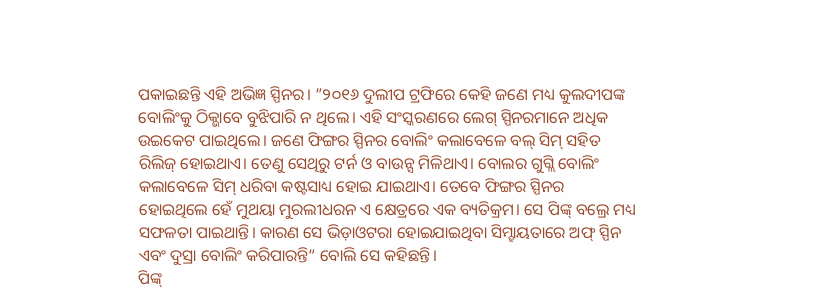ପକାଇଛନ୍ତି ଏହି ଅଭିଜ୍ଞ ସ୍ପିନର। ”୨୦୧୬ ଦୁଲୀପ ଟ୍ରଫିରେ କେହି ଜଣେ ମଧ୍ୟ କୁଲଦୀପଙ୍କ ବୋଲିଂକୁ ଠିକ୍ଭାବେ ବୁଝିପାରି ନ ଥିଲେ। ଏହି ସଂସ୍କରଣରେ ଲେଗ୍ ସ୍ପିନରମାନେ ଅଧିକ ଉଇକେଟ ପାଇଥିଲେ। ଜଣେ ଫିଙ୍ଗର ସ୍ପିନର ବୋଲିଂ କଲାବେଳେ ବଲ୍ ସିମ୍ ସହିତ ରିଲିଜ୍ ହୋଇଥାଏ। ତେଣୁ ସେଥିରୁ ଟର୍ନ ଓ ବାଉନ୍ସ ମିଳିଥାଏ। ବୋଲର ଗୁଗ୍ଲି ବୋଲିଂ କଲାବେଳେ ସିମ୍ ଧରିବା କଷ୍ଟସାଧ୍ୟ ହୋଇ ଯାଇଥାଏ। ତେବେ ଫିଙ୍ଗର ସ୍ପିନର ହୋଇଥିଲେ ହେଁ ମୁଥୟା ମୁରଲୀଧରନ ଏ କ୍ଷେତ୍ରରେ ଏକ ବ୍ୟତିକ୍ରମ। ସେ ପିଙ୍କ୍ ବଲ୍ରେ ମଧ୍ୟ ସଫଳତା ପାଇଥାନ୍ତି। କାରଣ ସେ ଭିଡ଼ାଓଟରା ହୋଇଯାଇଥିବା ସିମ୍ହାୟତାରେ ଅଫ୍ ସ୍ପିନ ଏବଂ ଦୁସ୍ରା ବୋଲିଂ କରିପାରନ୍ତି“ ବୋଲି ସେ କହିଛନ୍ତି।
ପିଙ୍କ୍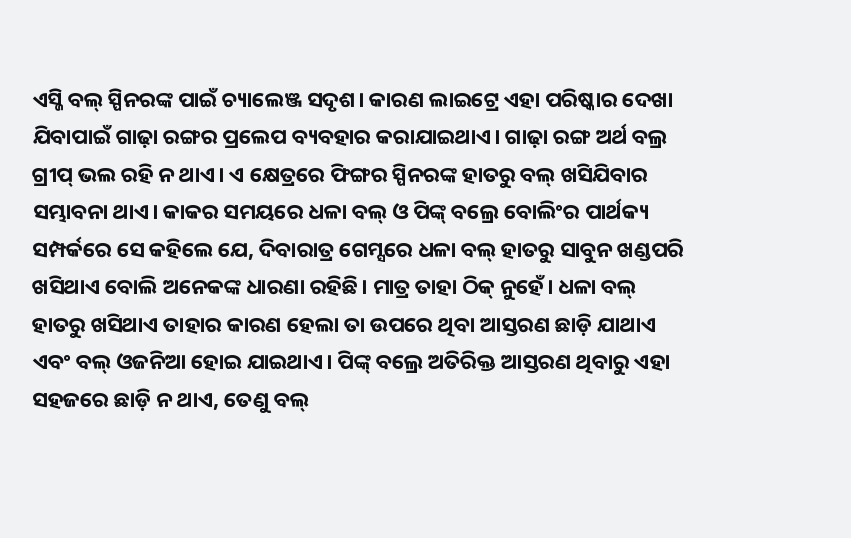ଏସ୍ଜି ବଲ୍ ସ୍ପିନରଙ୍କ ପାଇଁ ଚ୍ୟାଲେଞ୍ଜ ସଦୃଶ। କାରଣ ଲାଇଟ୍ରେ ଏହା ପରିଷ୍କାର ଦେଖା ଯିବାପାଇଁ ଗାଢ଼ା ରଙ୍ଗର ପ୍ରଲେପ ବ୍ୟବହାର କରାଯାଇଥାଏ। ଗାଢ଼ା ରଙ୍ଗ ଅର୍ଥ ବଲ୍ର ଗ୍ରୀପ୍ ଭଲ ରହି ନ ଥାଏ। ଏ କ୍ଷେତ୍ରରେ ଫିଙ୍ଗର ସ୍ପିନରଙ୍କ ହାତରୁ ବଲ୍ ଖସିଯିବାର ସମ୍ଭାବନା ଥାଏ। କାକର ସମୟରେ ଧଳା ବଲ୍ ଓ ପିଙ୍କ୍ ବଲ୍ରେ ବୋଲିଂର ପାର୍ଥକ୍ୟ ସମ୍ପର୍କରେ ସେ କହିଲେ ଯେ, ଦିବାରାତ୍ର ଗେମ୍ସରେ ଧଳା ବଲ୍ ହାତରୁ ସାବୁନ ଖଣ୍ଡପରି ଖସିଥାଏ ବୋଲି ଅନେକଙ୍କ ଧାରଣା ରହିଛି। ମାତ୍ର ତାହା ଠିକ୍ ନୁହେଁ। ଧଳା ବଲ୍ ହାତରୁ ଖସିଥାଏ ତାହାର କାରଣ ହେଲା ତା ଉପରେ ଥିବା ଆସ୍ତରଣ ଛାଡ଼ି ଯାଥାଏ ଏବଂ ବଲ୍ ଓଜନିଆ ହୋଇ ଯାଇଥାଏ। ପିଙ୍କ୍ ବଲ୍ରେ ଅତିରିକ୍ତ ଆସ୍ତରଣ ଥିବାରୁ ଏହା ସହଜରେ ଛାଡ଼ି ନ ଥାଏ, ତେଣୁ ବଲ୍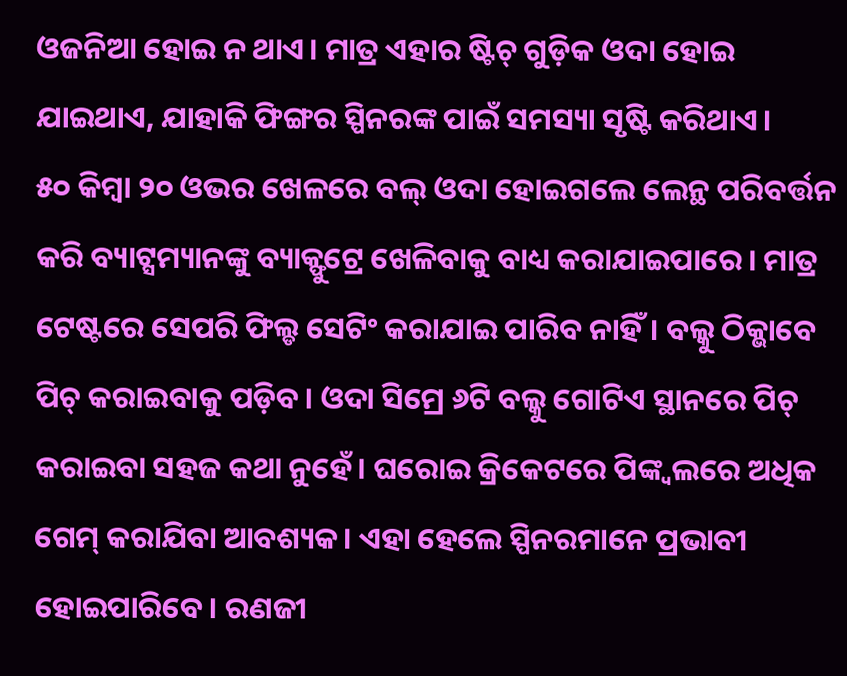ଓଜନିଆ ହୋଇ ନ ଥାଏ। ମାତ୍ର ଏହାର ଷ୍ଟିଚ୍ ଗୁଡ଼ିକ ଓଦା ହୋଇ ଯାଇଥାଏ, ଯାହାକି ଫିଙ୍ଗର ସ୍ପିନରଙ୍କ ପାଇଁ ସମସ୍ୟା ସୃଷ୍ଟି କରିଥାଏ।
୫୦ କିମ୍ବା ୨୦ ଓଭର ଖେଳରେ ବଲ୍ ଓଦା ହୋଇଗଲେ ଲେନ୍ଥ ପରିବର୍ତ୍ତନ କରି ବ୍ୟାଟ୍ସମ୍ୟାନଙ୍କୁ ବ୍ୟାକ୍ଫୁଟ୍ରେ ଖେଳିବାକୁ ବାଧ୍ୟ କରାଯାଇପାରେ। ମାତ୍ର ଟେଷ୍ଟରେ ସେପରି ଫିଲ୍ଡ ସେଟିଂ କରାଯାଇ ପାରିବ ନାହିଁ। ବଲ୍କୁ ଠିକ୍ଭାବେ ପିଚ୍ କରାଇବାକୁ ପଡ଼ିବ। ଓଦା ସିମ୍ରେ ୬ଟି ବଲ୍କୁ ଗୋଟିଏ ସ୍ଥାନରେ ପିଚ୍ କରାଇବା ସହଜ କଥା ନୁହେଁ। ଘରୋଇ କ୍ରିକେଟରେ ପିଙ୍କ୍ବଲରେ ଅଧିକ ଗେମ୍ କରାଯିବା ଆବଶ୍ୟକ। ଏହା ହେଲେ ସ୍ପିନରମାନେ ପ୍ରଭାବୀ ହୋଇପାରିବେ। ରଣଜୀ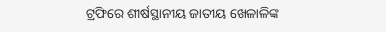ଟ୍ରଫିରେ ଶୀର୍ଷସ୍ଥାନୀୟ ଜାତୀୟ ଖେଳାଳିଙ୍କ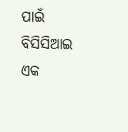ପାଇଁ ବିସିସିଆଇ ଏକ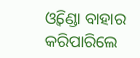ଓ୍ବିଣ୍ଡୋ ବାହାର କରିପାରିଲେ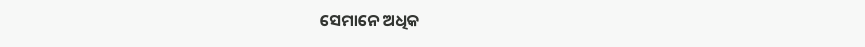ସେମାନେ ଅଧିକ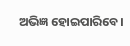ଅଭିଜ୍ଞ ହୋଇପାରିବେ।